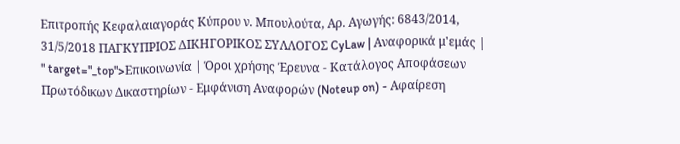Επιτροπής Κεφαλαιαγοράς Κύπρου ν. Μπουλούτα, Αρ. Αγωγής: 6843/2014, 31/5/2018 ΠΑΓΚΥΠΡΙΟΣ ΔΙΚΗΓΟΡΙΚΟΣ ΣΥΛΛΟΓΟΣ CyLaw | Αναφορικά μ'εμάς | " target="_top">Επικοινωνία | Όροι χρήσης Έρευνα - Κατάλογος Αποφάσεων Πρωτόδικων Δικαστηρίων - Εμφάνιση Αναφορών (Noteup on) - Αφαίρεση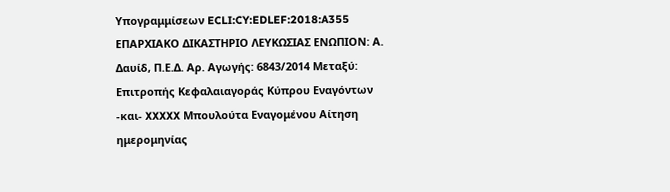Υπογραμμίσεων ECLI:CY:EDLEF:2018:A355 ΕΠΑΡΧΙΑΚΟ ΔΙΚΑΣΤΗΡΙΟ ΛΕΥΚΩΣΙΑΣ ΕΝΩΠΙΟΝ: Α. Δαυίδ, Π.Ε.Δ. Αρ. Αγωγής: 6843/2014 Μεταξύ: Επιτροπής Κεφαλαιαγοράς Κύπρου Εναγόντων -και- XXXXX Μπουλούτα Εναγομένου Αίτηση ημερομηνίας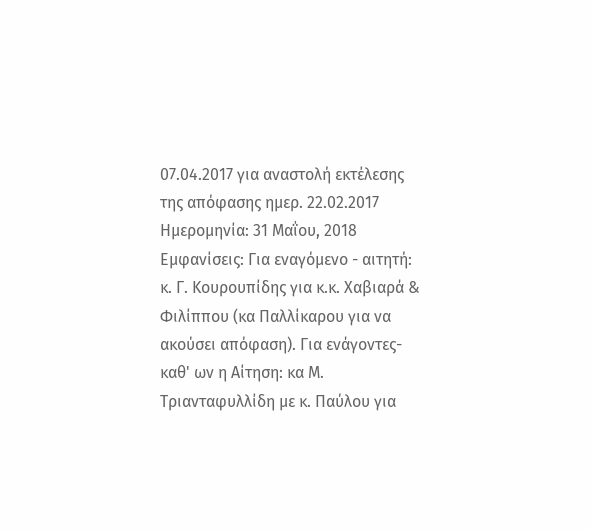07.04.2017 για αναστολή εκτέλεσης της απόφασης ημερ. 22.02.2017 Ημερομηνία: 31 Μαΐου, 2018 Εμφανίσεις: Για εναγόμενο - αιτητή: κ. Γ. Κουρουπίδης για κ.κ. Χαβιαρά & Φιλίππου (κα Παλλίκαρου για να ακούσει απόφαση). Για ενάγοντες- καθ' ων η Αίτηση: κα Μ. Τριανταφυλλίδη με κ. Παύλου για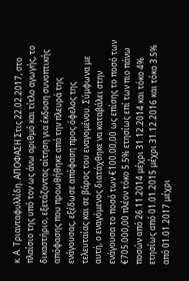κ. Α. Τριανταφυλλίδη. ΑΠΟΦΑΣΗ Στις 22.02.2017, στο πλαίσιο της υπό τον ως άνω αριθμό και τίτλο αγωγής, το δικαστήριο, εξετάζοντας αίτηση για έκδοση συνοπτικής απόφασης που προωθήθηκε από την πλευρά της ενάγουσας, εξέδωσε απόφαση προς όφελος της τελευταίας και σε βάρος του εναγομένου. Σύμφωνα με αυτή, ο εναγόμενος διατάχθηκε να καταβάλει στην ενάγουσα το ποσό των €100.00,00 ως επίσης το ποσό των €705.000,00 πλέον τόκο 5.5% ετησίως επί των πιο πάνω ποσών από 26.11.2014 μέχρι 31.12.2014 και τόκο 4% ετησίως από 01.01.2015 μέχρι 31.12.2016 και τόκο 3.5% από 01.01.2017 μέχρι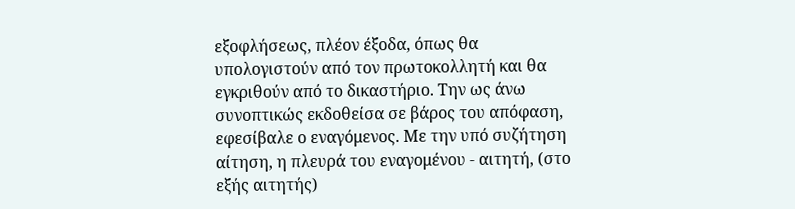εξοφλήσεως, πλέον έξοδα, όπως θα υπολογιστούν από τον πρωτοκολλητή και θα εγκριθούν από το δικαστήριο. Την ως άνω συνοπτικώς εκδοθείσα σε βάρος του απόφαση, εφεσίβαλε ο εναγόμενος. Με την υπό συζήτηση αίτηση, η πλευρά του εναγομένου - αιτητή, (στο εξής αιτητής)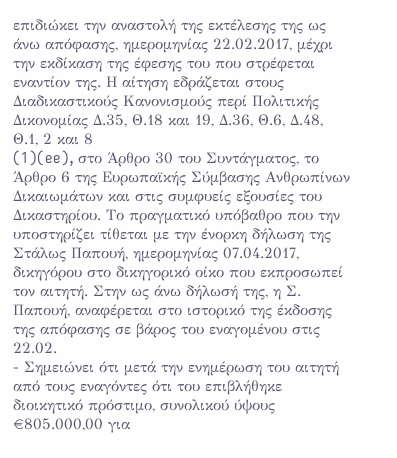επιδιώκει την αναστολή της εκτέλεσης της ως άνω απόφασης, ημερομηνίας 22.02.2017, μέχρι την εκδίκαση της έφεσης του που στρέφεται εναντίον της. Η αίτηση εδράζεται στους Διαδικαστικούς Κανονισμούς περί Πολιτικής Δικονομίας Δ.35, Θ.18 και 19, Δ.36, Θ.6, Δ.48, Θ.1, 2 και 8
(1)(ee), στο Άρθρο 30 του Συντάγματος, το Άρθρο 6 της Ευρωπαϊκής Σύμβασης Ανθρωπίνων Δικαιωμάτων και στις συμφυείς εξουσίες του Δικαστηρίου. Το πραγματικό υπόβαθρο που την υποστηρίζει τίθεται με την ένορκη δήλωση της Στάλως Παπουή, ημερομηνίας 07.04.2017, δικηγόρου στο δικηγορικό οίκο που εκπροσωπεί τον αιτητή. Στην ως άνω δήλωσή της, η Σ. Παπουή, αναφέρεται στο ιστορικό της έκδοσης της απόφασης σε βάρος του εναγομένου στις 22.02.
- Σημειώνει ότι μετά την ενημέρωση του αιτητή από τους εναγόντες ότι του επιβλήθηκε διοικητικό πρόστιμο, συνολικού ύψους €805.000,00 για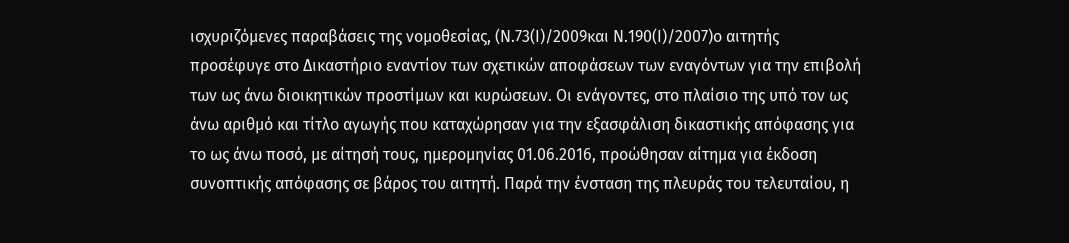ισχυριζόμενες παραβάσεις της νομοθεσίας, (Ν.73(Ι)/2009και Ν.190(Ι)/2007)ο αιτητής προσέφυγε στο Δικαστήριο εναντίον των σχετικών αποφάσεων των εναγόντων για την επιβολή των ως άνω διοικητικών προστίμων και κυρώσεων. Οι ενάγοντες, στο πλαίσιο της υπό τον ως άνω αριθμό και τίτλο αγωγής που καταχώρησαν για την εξασφάλιση δικαστικής απόφασης για το ως άνω ποσό, με αίτησή τους, ημερομηνίας 01.06.2016, προώθησαν αίτημα για έκδοση συνοπτικής απόφασης σε βάρος του αιτητή. Παρά την ένσταση της πλευράς του τελευταίου, η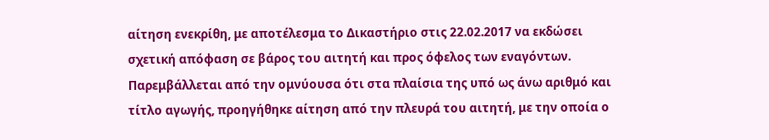αίτηση ενεκρίθη, με αποτέλεσμα το Δικαστήριο στις 22.02.2017 να εκδώσει σχετική απόφαση σε βάρος του αιτητή και προς όφελος των εναγόντων. Παρεμβάλλεται από την ομνύουσα ότι στα πλαίσια της υπό ως άνω αριθμό και τίτλο αγωγής, προηγήθηκε αίτηση από την πλευρά του αιτητή, με την οποία ο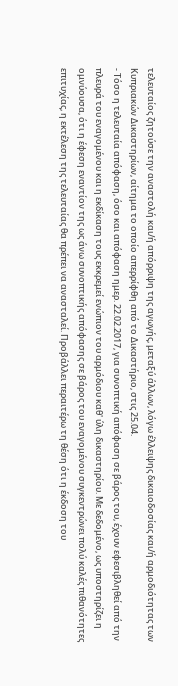τελευταίος ζητούσε την αναστολή και/ή απόρριψη της αγωγής, μεταξύ άλλων, λόγω έλλειψης δικαιοδοσίας και/ή αρμοδιότητας των Κυπριακών Δικαστηρίων, αίτημα το οποίο απερρίφθη από το Δικαστήριο, στις 25.04.
- Τόσο η τελευταία απόφαση, όσο και απόφαση ημερ. 22.02.2017, για συνοπτική απόφαση σε βάρος του, έχουν εφεσιβληθεί από την πλευρά του εναγομένου και η εκδίκαση τους εκκρεμεί ενώπιον του αρμόδιου καθ' ύλη δικαστηρίου. Με δεδομένο, ως υποστηρίζει η ομνύουσα, ότι η έφεση εναντίον της ως άνω συνοπτικής απόφασης σε βάρος του εναγομένου συγκεντρώνει πολύ καλές πιθανότητες επιτυχίας, η εκτέλεση της τελευταίας θα πρέπει να ανασταλεί. Προβάλλει περαιτέρω τη θέση ότι η έκδοση του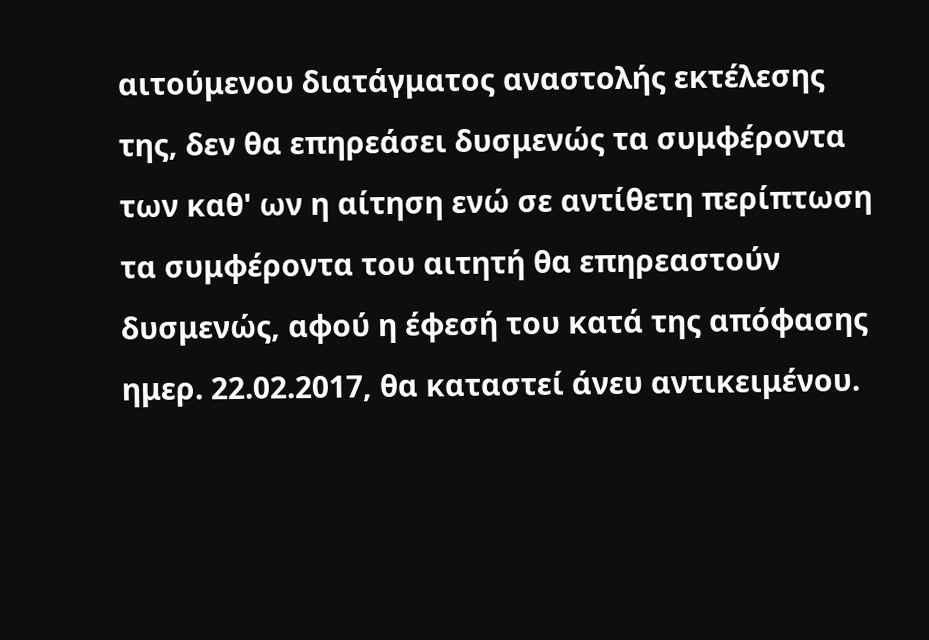αιτούμενου διατάγματος αναστολής εκτέλεσης της, δεν θα επηρεάσει δυσμενώς τα συμφέροντα των καθ' ων η αίτηση ενώ σε αντίθετη περίπτωση τα συμφέροντα του αιτητή θα επηρεαστούν δυσμενώς, αφού η έφεσή του κατά της απόφασης ημερ. 22.02.2017, θα καταστεί άνευ αντικειμένου.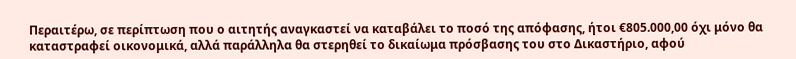Περαιτέρω, σε περίπτωση που ο αιτητής αναγκαστεί να καταβάλει το ποσό της απόφασης, ήτοι €805.000,00 όχι μόνο θα καταστραφεί οικονομικά, αλλά παράλληλα θα στερηθεί το δικαίωμα πρόσβασης του στο Δικαστήριο, αφού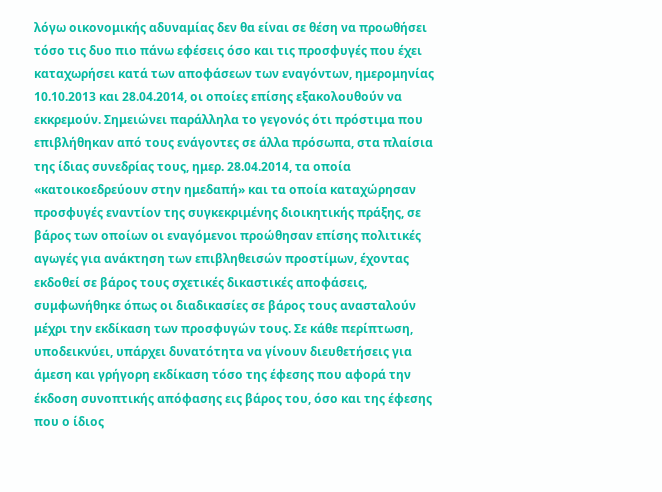λόγω οικονομικής αδυναμίας δεν θα είναι σε θέση να προωθήσει τόσο τις δυο πιο πάνω εφέσεις όσο και τις προσφυγές που έχει καταχωρήσει κατά των αποφάσεων των εναγόντων, ημερομηνίας 10.10.2013 και 28.04.2014, οι οποίες επίσης εξακολουθούν να εκκρεμούν. Σημειώνει παράλληλα το γεγονός ότι πρόστιμα που επιβλήθηκαν από τους ενάγοντες σε άλλα πρόσωπα, στα πλαίσια της ίδιας συνεδρίας τους, ημερ. 28.04.2014, τα οποία «κατοικοεδρεύουν στην ημεδαπή» και τα οποία καταχώρησαν προσφυγές εναντίον της συγκεκριμένης διοικητικής πράξης, σε βάρος των οποίων οι εναγόμενοι προώθησαν επίσης πολιτικές αγωγές για ανάκτηση των επιβληθεισών προστίμων, έχοντας εκδοθεί σε βάρος τους σχετικές δικαστικές αποφάσεις, συμφωνήθηκε όπως οι διαδικασίες σε βάρος τους ανασταλούν μέχρι την εκδίκαση των προσφυγών τους. Σε κάθε περίπτωση, υποδεικνύει, υπάρχει δυνατότητα να γίνουν διευθετήσεις για άμεση και γρήγορη εκδίκαση τόσο της έφεσης που αφορά την έκδοση συνοπτικής απόφασης εις βάρος του, όσο και της έφεσης που ο ίδιος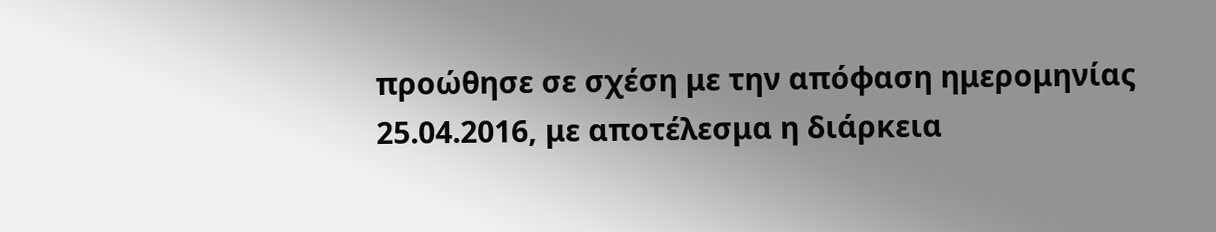προώθησε σε σχέση με την απόφαση ημερομηνίας 25.04.2016, με αποτέλεσμα η διάρκεια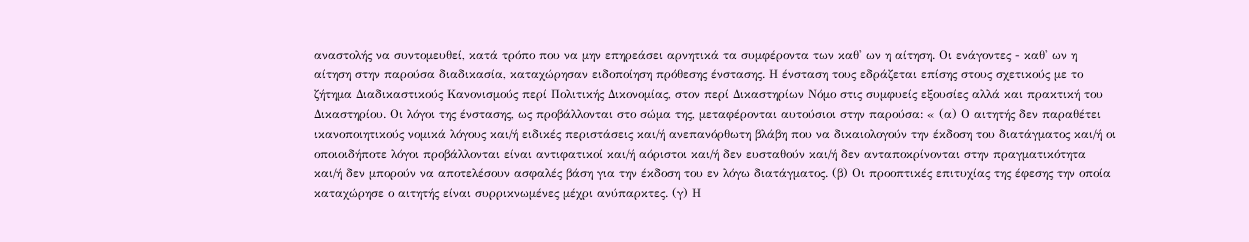αναστολής να συντομευθεί, κατά τρόπο που να μην επηρεάσει αρνητικά τα συμφέροντα των καθ' ων η αίτηση. Οι ενάγοντες - καθ' ων η αίτηση στην παρούσα διαδικασία, καταχώρησαν ειδοποίηση πρόθεσης ένστασης. Η ένσταση τους εδράζεται επίσης στους σχετικούς με το ζήτημα Διαδικαστικούς Κανονισμούς περί Πολιτικής Δικονομίας, στον περί Δικαστηρίων Νόμο στις συμφυείς εξουσίες αλλά και πρακτική του Δικαστηρίου. Οι λόγοι της ένστασης, ως προβάλλονται στο σώμα της, μεταφέρονται αυτούσιοι στην παρούσα: « (α) Ο αιτητής δεν παραθέτει ικανοποιητικούς νομικά λόγους και/ή ειδικές περιστάσεις και/ή ανεπανόρθωτη βλάβη που να δικαιολογούν την έκδοση του διατάγματος και/ή οι οποιοιδήποτε λόγοι προβάλλονται είναι αντιφατικοί και/ή αόριστοι και/ή δεν ευσταθούν και/ή δεν ανταποκρίνονται στην πραγματικότητα και/ή δεν μπορούν να αποτελέσουν ασφαλές βάση για την έκδοση του εν λόγω διατάγματος. (β) Οι προοπτικές επιτυχίας της έφεσης την οποία καταχώρησε ο αιτητής είναι συρρικνωμένες μέχρι ανύπαρκτες. (γ) Η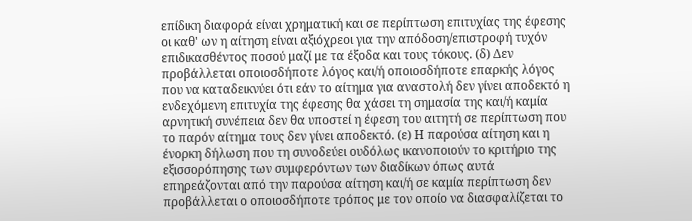επίδικη διαφορά είναι χρηματική και σε περίπτωση επιτυχίας της έφεσης οι καθ' ων η αίτηση είναι αξιόχρεοι για την απόδοση/επιστροφή τυχόν επιδικασθέντος ποσού μαζί με τα έξοδα και τους τόκους. (δ) Δεν προβάλλεται οποιοσδήποτε λόγος και/ή οποιοσδήποτε επαρκής λόγος που να καταδεικνύει ότι εάν το αίτημα για αναστολή δεν γίνει αποδεκτό η ενδεχόμενη επιτυχία της έφεσης θα χάσει τη σημασία της και/ή καμία αρνητική συνέπεια δεν θα υποστεί η έφεση του αιτητή σε περίπτωση που το παρόν αίτημα τους δεν γίνει αποδεκτό. (ε) Η παρούσα αίτηση και η ένορκη δήλωση που τη συνοδεύει ουδόλως ικανοποιούν το κριτήριο της εξισσορόπησης των συμφερόντων των διαδίκων όπως αυτά επηρεάζονται από την παρούσα αίτηση και/ή σε καμία περίπτωση δεν προβάλλεται ο οποιοσδήποτε τρόπος με τον οποίο να διασφαλίζεται το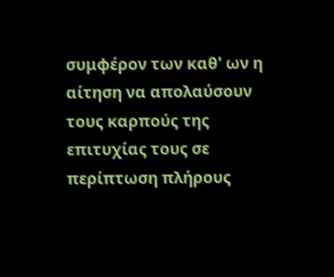συμφέρον των καθ' ων η αίτηση να απολαύσουν τους καρπούς της επιτυχίας τους σε περίπτωση πλήρους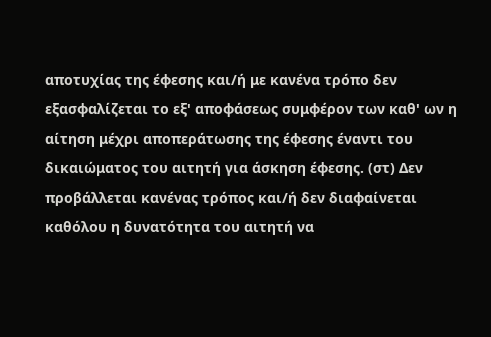αποτυχίας της έφεσης και/ή με κανένα τρόπο δεν εξασφαλίζεται το εξ' αποφάσεως συμφέρον των καθ' ων η αίτηση μέχρι αποπεράτωσης της έφεσης έναντι του δικαιώματος του αιτητή για άσκηση έφεσης. (στ) Δεν προβάλλεται κανένας τρόπος και/ή δεν διαφαίνεται καθόλου η δυνατότητα του αιτητή να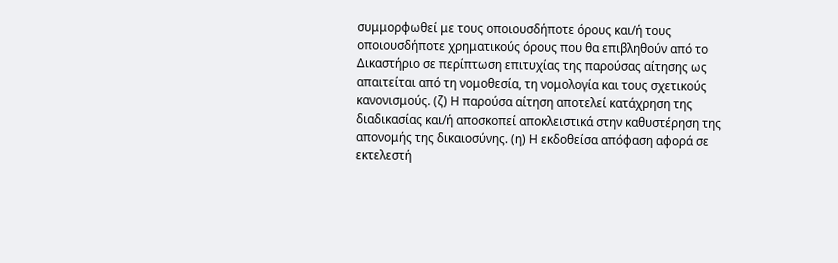συμμορφωθεί με τους οποιουσδήποτε όρους και/ή τους οποιουσδήποτε χρηματικούς όρους που θα επιβληθούν από το Δικαστήριο σε περίπτωση επιτυχίας της παρούσας αίτησης ως απαιτείται από τη νομοθεσία, τη νομολογία και τους σχετικούς κανονισμούς. (ζ) Η παρούσα αίτηση αποτελεί κατάχρηση της διαδικασίας και/ή αποσκοπεί αποκλειστικά στην καθυστέρηση της απονομής της δικαιοσύνης. (η) Η εκδοθείσα απόφαση αφορά σε εκτελεστή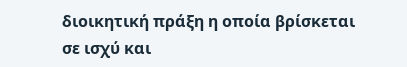διοικητική πράξη η οποία βρίσκεται σε ισχύ και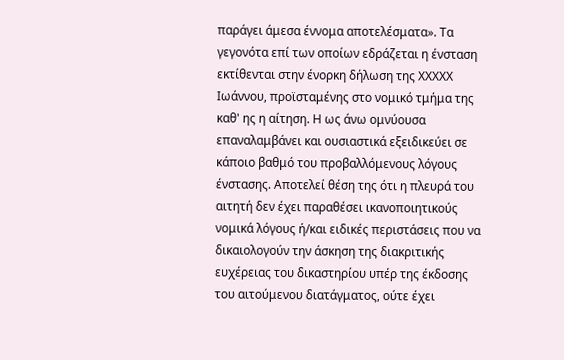παράγει άμεσα έννομα αποτελέσματα». Τα γεγονότα επί των οποίων εδράζεται η ένσταση εκτίθενται στην ένορκη δήλωση της ΧΧΧΧΧ Ιωάννου, προϊσταμένης στο νομικό τμήμα της καθ' ης η αίτηση. Η ως άνω ομνύουσα επαναλαμβάνει και ουσιαστικά εξειδικεύει σε κάποιο βαθμό του προβαλλόμενους λόγους ένστασης. Αποτελεί θέση της ότι η πλευρά του αιτητή δεν έχει παραθέσει ικανοποιητικούς νομικά λόγους ή/και ειδικές περιστάσεις που να δικαιολογούν την άσκηση της διακριτικής ευχέρειας του δικαστηρίου υπέρ της έκδοσης του αιτούμενου διατάγματος, ούτε έχει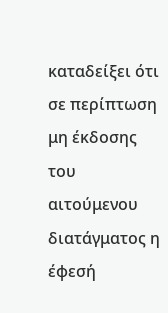καταδείξει ότι σε περίπτωση μη έκδοσης του αιτούμενου διατάγματος η έφεσή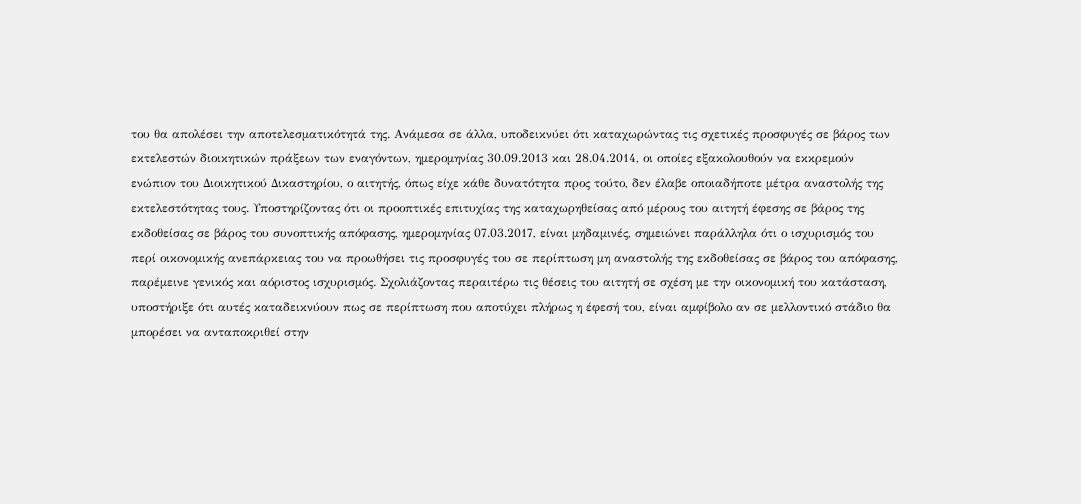του θα απολέσει την αποτελεσματικότητά της. Ανάμεσα σε άλλα, υποδεικνύει ότι καταχωρώντας τις σχετικές προσφυγές σε βάρος των εκτελεστών διοικητικών πράξεων των εναγόντων, ημερομηνίας 30.09.2013 και 28.04.2014, οι οποίες εξακολουθούν να εκκρεμούν ενώπιον του Διοικητικού Δικαστηρίου, ο αιτητής, όπως είχε κάθε δυνατότητα προς τούτο, δεν έλαβε οποιαδήποτε μέτρα αναστολής της εκτελεστότητας τους. Υποστηρίζοντας ότι οι προοπτικές επιτυχίας της καταχωρηθείσας από μέρους του αιτητή έφεσης σε βάρος της εκδοθείσας σε βάρος του συνοπτικής απόφασης, ημερομηνίας 07.03.2017, είναι μηδαμινές, σημειώνει παράλληλα ότι ο ισχυρισμός του περί οικονομικής ανεπάρκειας του να προωθήσει τις προσφυγές του σε περίπτωση μη αναστολής της εκδοθείσας σε βάρος του απόφασης, παρέμεινε γενικός και αόριστος ισχυρισμός. Σχολιάζοντας περαιτέρω τις θέσεις του αιτητή σε σχέση με την οικονομική του κατάσταση, υποστήριξε ότι αυτές καταδεικνύουν πως σε περίπτωση που αποτύχει πλήρως η έφεσή του, είναι αμφίβολο αν σε μελλοντικό στάδιο θα μπορέσει να ανταποκριθεί στην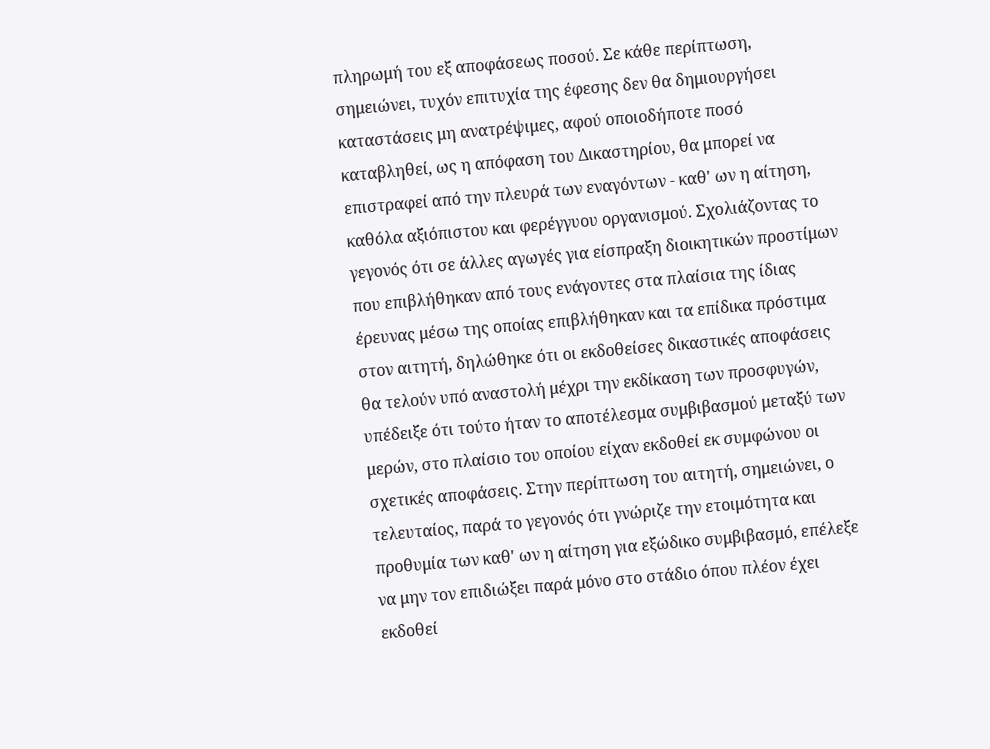πληρωμή του εξ αποφάσεως ποσού. Σε κάθε περίπτωση, σημειώνει, τυχόν επιτυχία της έφεσης δεν θα δημιουργήσει καταστάσεις μη ανατρέψιμες, αφού οποιοδήποτε ποσό καταβληθεί, ως η απόφαση του Δικαστηρίου, θα μπορεί να επιστραφεί από την πλευρά των εναγόντων - καθ' ων η αίτηση, καθόλα αξιόπιστου και φερέγγυου οργανισμού. Σχολιάζοντας το γεγονός ότι σε άλλες αγωγές για είσπραξη διοικητικών προστίμων που επιβλήθηκαν από τους ενάγοντες στα πλαίσια της ίδιας έρευνας μέσω της οποίας επιβλήθηκαν και τα επίδικα πρόστιμα στον αιτητή, δηλώθηκε ότι οι εκδοθείσες δικαστικές αποφάσεις θα τελούν υπό αναστολή μέχρι την εκδίκαση των προσφυγών, υπέδειξε ότι τούτο ήταν το αποτέλεσμα συμβιβασμού μεταξύ των μερών, στο πλαίσιο του οποίου είχαν εκδοθεί εκ συμφώνου οι σχετικές αποφάσεις. Στην περίπτωση του αιτητή, σημειώνει, ο τελευταίος, παρά το γεγονός ότι γνώριζε την ετοιμότητα και προθυμία των καθ' ων η αίτηση για εξώδικο συμβιβασμό, επέλεξε να μην τον επιδιώξει παρά μόνο στο στάδιο όπου πλέον έχει εκδοθεί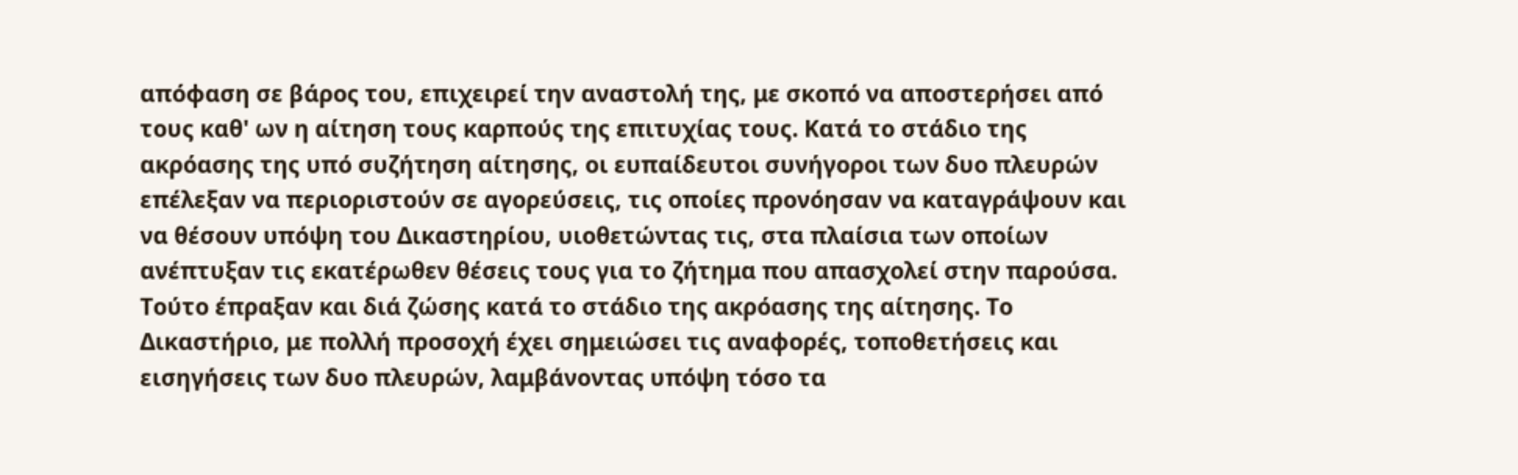απόφαση σε βάρος του, επιχειρεί την αναστολή της, με σκοπό να αποστερήσει από τους καθ' ων η αίτηση τους καρπούς της επιτυχίας τους. Κατά το στάδιο της ακρόασης της υπό συζήτηση αίτησης, οι ευπαίδευτοι συνήγοροι των δυο πλευρών επέλεξαν να περιοριστούν σε αγορεύσεις, τις οποίες προνόησαν να καταγράψουν και να θέσουν υπόψη του Δικαστηρίου, υιοθετώντας τις, στα πλαίσια των οποίων ανέπτυξαν τις εκατέρωθεν θέσεις τους για το ζήτημα που απασχολεί στην παρούσα. Τούτο έπραξαν και διά ζώσης κατά το στάδιο της ακρόασης της αίτησης. Το Δικαστήριο, με πολλή προσοχή έχει σημειώσει τις αναφορές, τοποθετήσεις και εισηγήσεις των δυο πλευρών, λαμβάνοντας υπόψη τόσο τα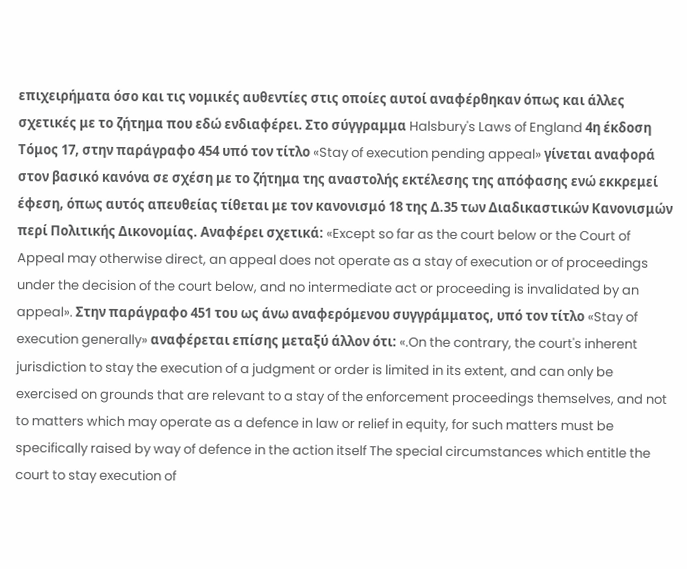επιχειρήματα όσο και τις νομικές αυθεντίες στις οποίες αυτοί αναφέρθηκαν όπως και άλλες σχετικές με το ζήτημα που εδώ ενδιαφέρει. Στο σύγγραμμα Halsbury's Laws of England 4η έκδοση Τόμος 17, στην παράγραφο 454 υπό τον τίτλο «Stay of execution pending appeal» γίνεται αναφορά στον βασικό κανόνα σε σχέση με το ζήτημα της αναστολής εκτέλεσης της απόφασης ενώ εκκρεμεί έφεση, όπως αυτός απευθείας τίθεται με τον κανονισμό 18 της Δ.35 των Διαδικαστικών Κανονισμών περί Πολιτικής Δικονομίας. Αναφέρει σχετικά: «Except so far as the court below or the Court of Appeal may otherwise direct, an appeal does not operate as a stay of execution or of proceedings under the decision of the court below, and no intermediate act or proceeding is invalidated by an appeal». Στην παράγραφο 451 του ως άνω αναφερόμενου συγγράμματος, υπό τον τίτλο «Stay of execution generally» αναφέρεται επίσης μεταξύ άλλον ότι: «.On the contrary, the court's inherent jurisdiction to stay the execution of a judgment or order is limited in its extent, and can only be exercised on grounds that are relevant to a stay of the enforcement proceedings themselves, and not to matters which may operate as a defence in law or relief in equity, for such matters must be specifically raised by way of defence in the action itself The special circumstances which entitle the court to stay execution of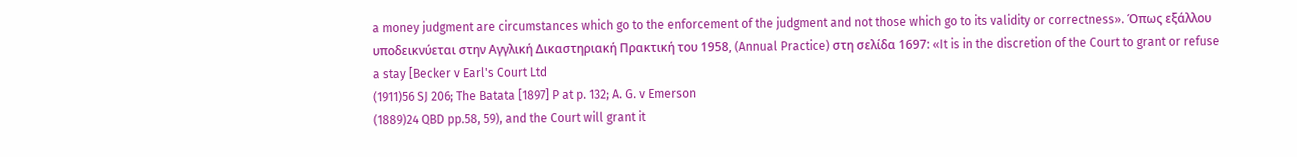a money judgment are circumstances which go to the enforcement of the judgment and not those which go to its validity or correctness». Όπως εξάλλου υποδεικνύεται στην Αγγλική Δικαστηριακή Πρακτική του 1958, (Annual Practice) στη σελίδα 1697: «It is in the discretion of the Court to grant or refuse a stay [Becker v Earl's Court Ltd
(1911)56 SJ 206; The Batata [1897] P at p. 132; A. G. v Emerson
(1889)24 QBD pp.58, 59), and the Court will grant it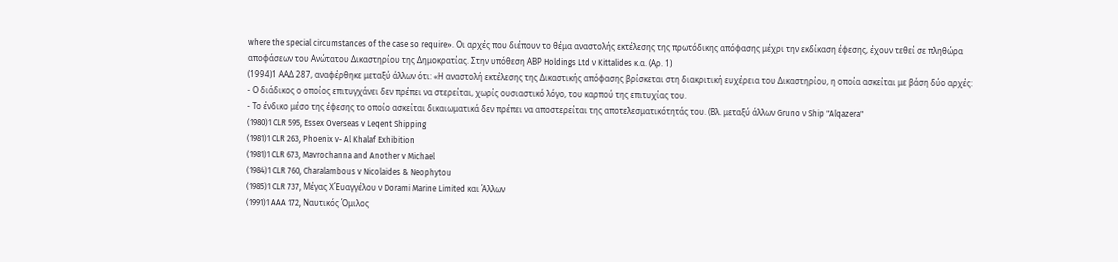where the special circumstances of the case so require». Οι αρχές που διέπουν το θέμα αναστολής εκτέλεσης της πρωτόδικης απόφασης μέχρι την εκδίκαση έφεσης, έχουν τεθεί σε πληθώρα αποφάσεων του Ανώτατου Δικαστηρίου της Δημοκρατίας. Στην υπόθεση ΑΒΡ Holdings Ltd ν Kittalides κ.α. (Αρ. 1)
(1994)1 ΑΑΔ 287, αναφέρθηκε μεταξύ άλλων ότι: «Η αναστολή εκτέλεσης της Δικαστικής απόφασης βρίσκεται στη διακριτική ευχέρεια του Δικαστηρίου, η οποία ασκείται με βάση δύο αρχές:
- Ο διάδικος ο οποίος επιτυγχάνει δεν πρέπει να στερείται, χωρίς ουσιαστικό λόγο, του καρπού της επιτυχίας του.
- Το ένδικο μέσο της έφεσης το οποίο ασκείται δικαιωματικά δεν πρέπει να αποστερείται της αποτελεσματικότητάς του. (Βλ. μεταξύ άλλων Gruno ν Ship "Alqazera"
(1980)1 CLR 595, Essex Overseas v Leqent Shipping
(1981)1 CLR 263, Phoenix v- Al Khalaf Exhibition
(1981)1 CLR 673, Mavrochanna and Another v Michael
(1984)1 CLR 760, Charalambous v Nicolaides & Neophytou
(1985)1 CLR 737, Μέγας ΧΈυαγγέλου ν Dorami Marine Limited και Άλλων
(1991)1 AAA 172, Ναυτικός Όμιλος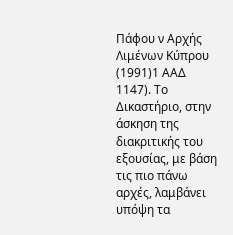Πάφου ν Αρχής Λιμένων Κύπρου
(1991)1 ΑΑΔ 1147). Το Δικαστήριο, στην άσκηση της διακριτικής του εξουσίας, με βάση τις πιο πάνω αρχές, λαμβάνει υπόψη τα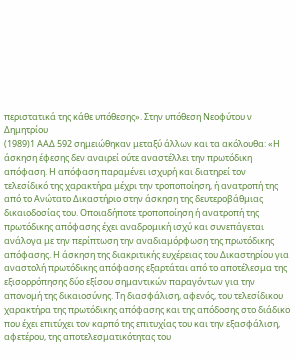περιστατικά της κάθε υπόθεσης». Στην υπόθεση Νεοφύτου ν Δημητρίου
(1989)1 ΑΑΔ 592 σημειώθηκαν μεταξύ άλλων και τα ακόλουθα: «Η άσκηση έφεσης δεν αναιρεί ούτε αναστέλλει την πρωτόδικη απόφαση. Η απόφαση παραμένει ισχυρή και διατηρεί τον τελεσίδικό της χαρακτήρα μέχρι την τροποποίηση, ή ανατροπή της από το Ανώτατο Δικαστήριο στην άσκηση της δευτεροβάθμιας δικαιοδοσίας του. Οποιαδήποτε τροποποίηση ή ανατροπή της πρωτόδικης απόφασης έχει αναδρομική ισχύ και συνεπάγεται ανάλογα με την περίπτωση την αναδιαμόρφωση της πρωτόδικης απόφασης. Η άσκηση της διακριτικής ευχέρειας του Δικαστηρίου για αναστολή πρωτόδικης απόφασης εξαρτάται από το αποτέλεσμα της εξισορρόπησης δύο εξίσου σημαντικών παραγόντων για την απονομή της δικαιοσύνης. Τη διασφάλιση, αφενός, του τελεσίδικου χαρακτήρα της πρωτόδικης απόφασης και της απόδοσης στο διάδικο που έχει επιτύχει τον καρπό της επιτυχίας του και την εξασφάλιση, αφετέρου, της αποτελεσματικότητας του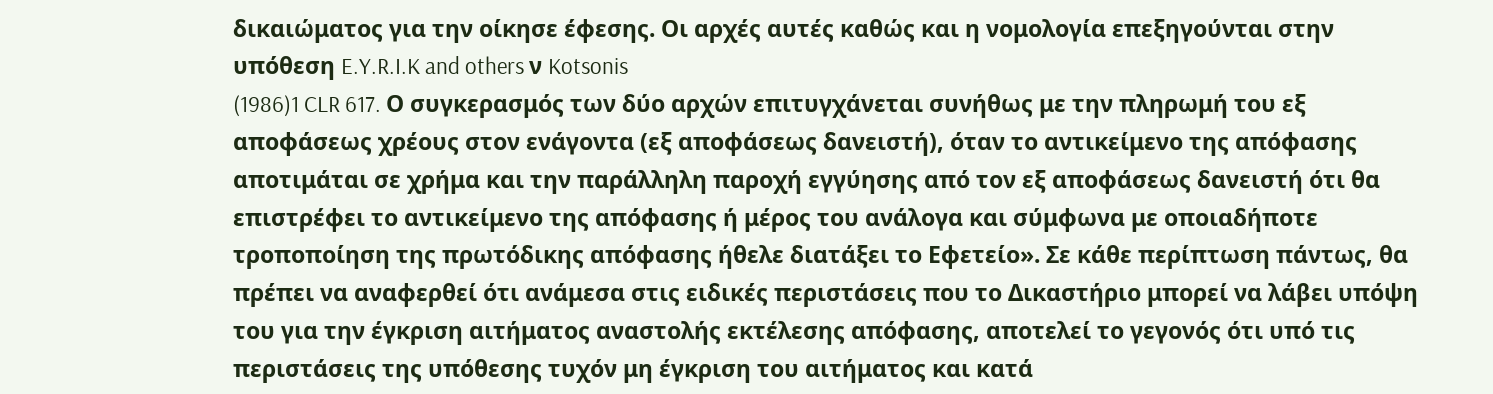δικαιώματος για την οίκησε έφεσης. Οι αρχές αυτές καθώς και η νομολογία επεξηγούνται στην υπόθεση E.Y.R.I.K and others ν Kotsonis
(1986)1 CLR 617. Ο συγκερασμός των δύο αρχών επιτυγχάνεται συνήθως με την πληρωμή του εξ αποφάσεως χρέους στον ενάγοντα (εξ αποφάσεως δανειστή), όταν το αντικείμενο της απόφασης αποτιμάται σε χρήμα και την παράλληλη παροχή εγγύησης από τον εξ αποφάσεως δανειστή ότι θα επιστρέφει το αντικείμενο της απόφασης ή μέρος του ανάλογα και σύμφωνα με οποιαδήποτε τροποποίηση της πρωτόδικης απόφασης ήθελε διατάξει το Εφετείο». Σε κάθε περίπτωση πάντως, θα πρέπει να αναφερθεί ότι ανάμεσα στις ειδικές περιστάσεις που το Δικαστήριο μπορεί να λάβει υπόψη του για την έγκριση αιτήματος αναστολής εκτέλεσης απόφασης, αποτελεί το γεγονός ότι υπό τις περιστάσεις της υπόθεσης τυχόν μη έγκριση του αιτήματος και κατά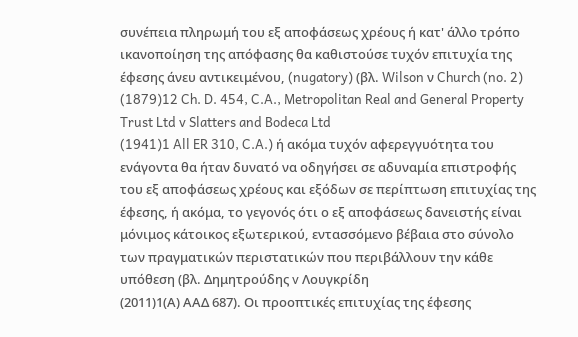συνέπεια πληρωμή του εξ αποφάσεως χρέους ή κατ' άλλο τρόπο ικανοποίηση της απόφασης θα καθιστούσε τυχόν επιτυχία της έφεσης άνευ αντικειμένου, (nugatory) (βλ. Wilson ν Church (no. 2)
(1879)12 Ch. D. 454, C.A., Metropolitan Real and General Property Trust Ltd v Slatters and Bodeca Ltd
(1941)1 All ER 310, C.A.) ή ακόμα τυχόν αφερεγγυότητα του ενάγοντα θα ήταν δυνατό να οδηγήσει σε αδυναμία επιστροφής του εξ αποφάσεως χρέους και εξόδων σε περίπτωση επιτυχίας της έφεσης, ή ακόμα, το γεγονός ότι ο εξ αποφάσεως δανειστής είναι μόνιμος κάτοικος εξωτερικού, εντασσόμενο βέβαια στο σύνολο των πραγματικών περιστατικών που περιβάλλουν την κάθε υπόθεση (βλ. Δημητρούδης v Λουγκρίδη
(2011)1(Α) ΑΑΔ 687). Οι προοπτικές επιτυχίας της έφεσης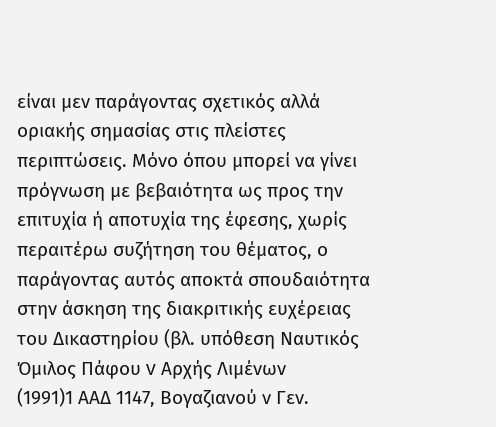είναι μεν παράγοντας σχετικός αλλά οριακής σημασίας στις πλείστες περιπτώσεις. Μόνο όπου μπορεί να γίνει πρόγνωση με βεβαιότητα ως προς την επιτυχία ή αποτυχία της έφεσης, χωρίς περαιτέρω συζήτηση του θέματος, ο παράγοντας αυτός αποκτά σπουδαιότητα στην άσκηση της διακριτικής ευχέρειας του Δικαστηρίου (βλ. υπόθεση Ναυτικός Όμιλος Πάφου v Αρχής Λιμένων
(1991)1 ΑΑΔ 1147, Βογαζιανού ν Γεν.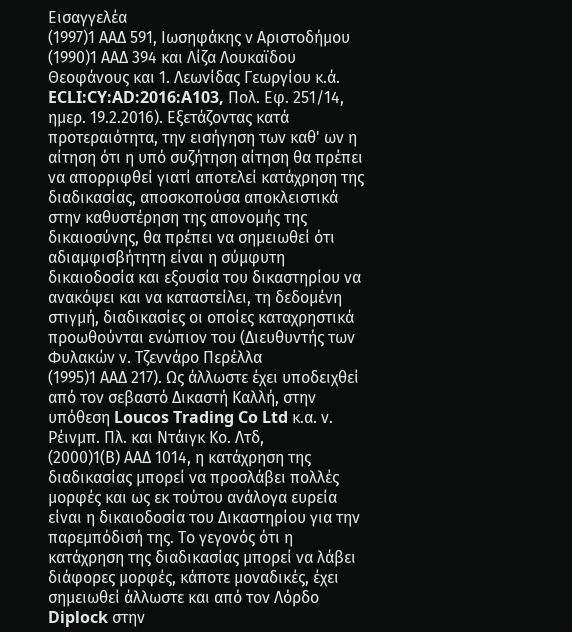Εισαγγελέα
(1997)1 ΑΑΔ 591, Ιωσηφάκης ν Αριστοδήμου
(1990)1 ΑΑΔ 394 και Λίζα Λουκαϊδου Θεοφάνους και 1. Λεωνίδας Γεωργίου κ.ά. ECLI:CY:AD:2016:A103, Πολ. Εφ. 251/14, ημερ. 19.2.2016). Εξετάζοντας κατά προτεραιότητα, την εισήγηση των καθ' ων η αίτηση ότι η υπό συζήτηση αίτηση θα πρέπει να απορριφθεί γιατί αποτελεί κατάχρηση της διαδικασίας, αποσκοπούσα αποκλειστικά στην καθυστέρηση της απονομής της δικαιοσύνης, θα πρέπει να σημειωθεί ότι αδιαμφισβήτητη είναι η σύμφυτη δικαιοδοσία και εξουσία του δικαστηρίου να ανακόψει και να καταστείλει, τη δεδομένη στιγμή, διαδικασίες οι οποίες καταχρηστικά προωθούνται ενώπιον του (Διευθυντής των Φυλακών ν. Τζεννάρο Περέλλα
(1995)1 ΑΑΔ 217). Ως άλλωστε έχει υποδειχθεί από τον σεβαστό Δικαστή Καλλή, στην υπόθεση Loucos Trading Co Ltd κ.α. ν. Ρέινμπ. Πλ. και Ντάιγκ Κο. Λτδ,
(2000)1(Β) ΑΑΔ 1014, η κατάχρηση της διαδικασίας μπορεί να προσλάβει πολλές μορφές και ως εκ τούτου ανάλογα ευρεία είναι η δικαιοδοσία του Δικαστηρίου για την παρεμπόδισή της. Το γεγονός ότι η κατάχρηση της διαδικασίας μπορεί να λάβει διάφορες μορφές, κάποτε μοναδικές, έχει σημειωθεί άλλωστε και από τον Λόρδο Diplock στην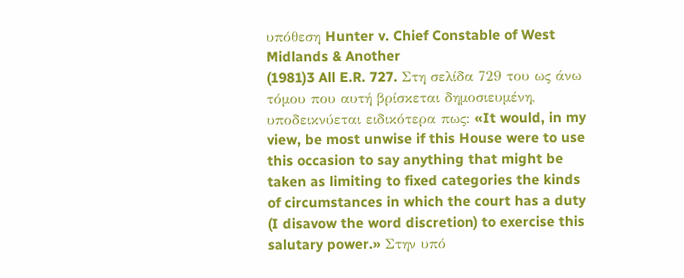υπόθεση Hunter v. Chief Constable of West Midlands & Another
(1981)3 All E.R. 727. Στη σελίδα 729 του ως άνω τόμου που αυτή βρίσκεται δημοσιευμένη, υποδεικνύεται ειδικότερα πως: «It would, in my view, be most unwise if this House were to use this occasion to say anything that might be taken as limiting to fixed categories the kinds of circumstances in which the court has a duty (I disavow the word discretion) to exercise this salutary power.» Στην υπό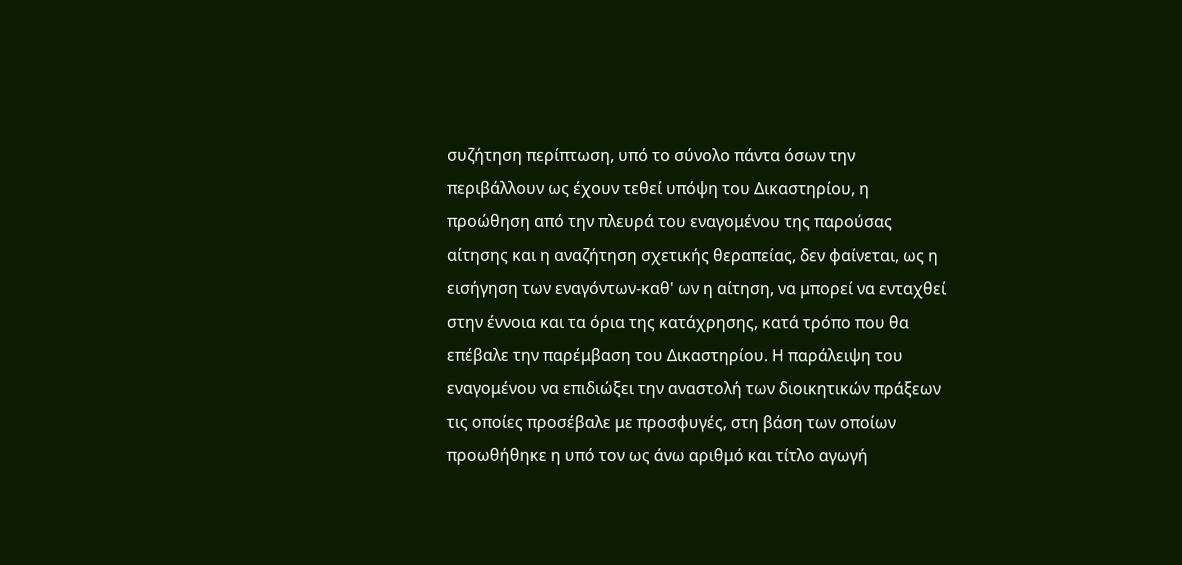συζήτηση περίπτωση, υπό το σύνολο πάντα όσων την περιβάλλουν ως έχουν τεθεί υπόψη του Δικαστηρίου, η προώθηση από την πλευρά του εναγομένου της παρούσας αίτησης και η αναζήτηση σχετικής θεραπείας, δεν φαίνεται, ως η εισήγηση των εναγόντων-καθ' ων η αίτηση, να μπορεί να ενταχθεί στην έννοια και τα όρια της κατάχρησης, κατά τρόπο που θα επέβαλε την παρέμβαση του Δικαστηρίου. Η παράλειψη του εναγομένου να επιδιώξει την αναστολή των διοικητικών πράξεων τις οποίες προσέβαλε με προσφυγές, στη βάση των οποίων προωθήθηκε η υπό τον ως άνω αριθμό και τίτλο αγωγή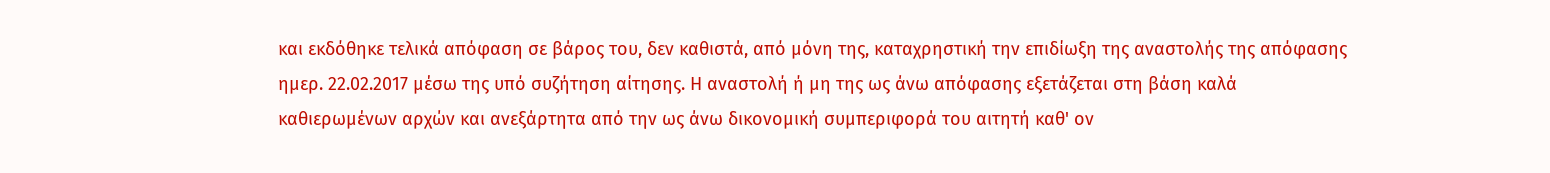και εκδόθηκε τελικά απόφαση σε βάρος του, δεν καθιστά, από μόνη της, καταχρηστική την επιδίωξη της αναστολής της απόφασης ημερ. 22.02.2017 μέσω της υπό συζήτηση αίτησης. Η αναστολή ή μη της ως άνω απόφασης εξετάζεται στη βάση καλά καθιερωμένων αρχών και ανεξάρτητα από την ως άνω δικονομική συμπεριφορά του αιτητή καθ' ον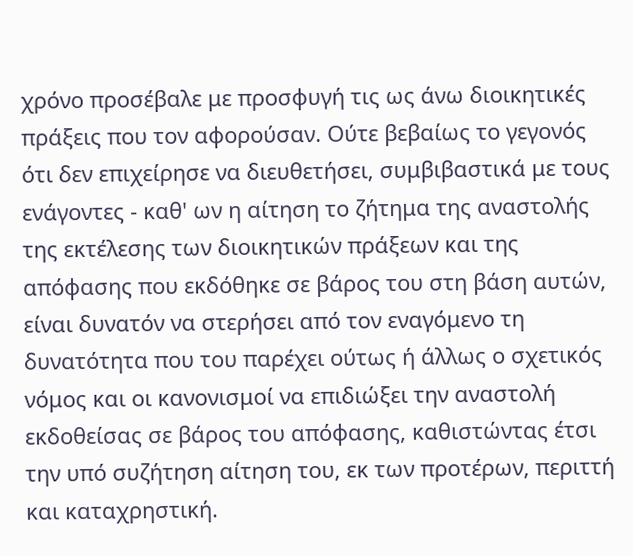χρόνο προσέβαλε με προσφυγή τις ως άνω διοικητικές πράξεις που τον αφορούσαν. Ούτε βεβαίως το γεγονός ότι δεν επιχείρησε να διευθετήσει, συμβιβαστικά με τους ενάγοντες - καθ' ων η αίτηση το ζήτημα της αναστολής της εκτέλεσης των διοικητικών πράξεων και της απόφασης που εκδόθηκε σε βάρος του στη βάση αυτών, είναι δυνατόν να στερήσει από τον εναγόμενο τη δυνατότητα που του παρέχει ούτως ή άλλως ο σχετικός νόμος και οι κανονισμοί να επιδιώξει την αναστολή εκδοθείσας σε βάρος του απόφασης, καθιστώντας έτσι την υπό συζήτηση αίτηση του, εκ των προτέρων, περιττή και καταχρηστική.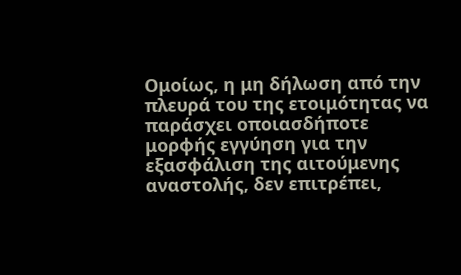Ομοίως, η μη δήλωση από την πλευρά του της ετοιμότητας να παράσχει οποιασδήποτε μορφής εγγύηση για την εξασφάλιση της αιτούμενης αναστολής, δεν επιτρέπει,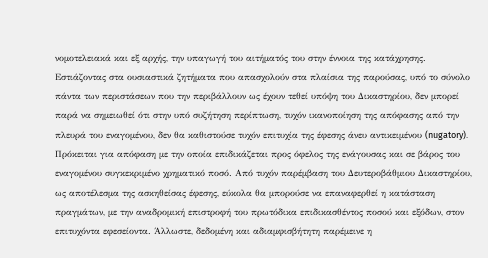νομοτελειακά και εξ αρχής, την υπαγωγή του αιτήματός του στην έννοια της κατάχρησης. Εστιάζοντας στα ουσιαστικά ζητήματα που απασχολούν στα πλαίσια της παρούσας, υπό το σύνολο πάντα των περιστάσεων που την περιβάλλουν ως έχουν τεθεί υπόψη του Δικαστηρίου, δεν μπορεί παρά να σημειωθεί ότι στην υπό συζήτηση περίπτωση, τυχόν ικανοποίηση της απόφασης από την πλευρά του εναγομένου, δεν θα καθιστούσε τυχόν επιτυχία της έφεσης άνευ αντικειμένου (nugatory). Πρόκειται για απόφαση με την οποία επιδικάζεται προς όφελος της ενάγουσας και σε βάρος του εναγομένου συγκεκριμένο χρηματικό ποσό. Από τυχόν παρέμβαση του Δευτεροβάθμιου Δικαστηρίου, ως αποτέλεσμα της ασκηθείσας έφεσης, εύκολα θα μπορούσε να επαναφερθεί η κατάσταση πραγμάτων, με την αναδρομική επιστροφή του πρωτόδικα επιδικασθέντος ποσού και εξόδων, στον επιτυχόντα εφεσείοντα. Άλλωστε, δεδομένη και αδιαμφισβήτητη παρέμεινε η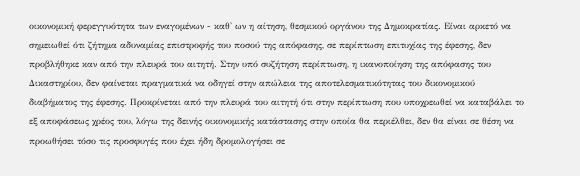οικονομική φερεγγυότητα των εναγομένων - καθ' ων η αίτηση, θεσμικού οργάνου της Δημοκρατίας. Είναι αρκετό να σημειωθεί ότι ζήτημα αδυναμίας επιστροφής του ποσού της απόφασης, σε περίπτωση επιτυχίας της έφεσης, δεν προβλήθηκε καν από την πλευρά του αιτητή. Στην υπό συζήτηση περίπτωση, η ικανοποίηση της απόφασης του Δικαστηρίου, δεν φαίνεται πραγματικά να οδηγεί στην απώλεια της αποτελεσματικότητας του δικονομικού διαβήματος της έφεσης. Προκρίνεται από την πλευρά του αιτητή ότι στην περίπτωση που υποχρεωθεί να καταβάλει το εξ αποφάσεως χρέος του, λόγω της δεινής οικονομικής κατάστασης στην οποία θα περιέλθει, δεν θα είναι σε θέση να προωθήσει τόσο τις προσφυγές που έχει ήδη δρομολογήσει σε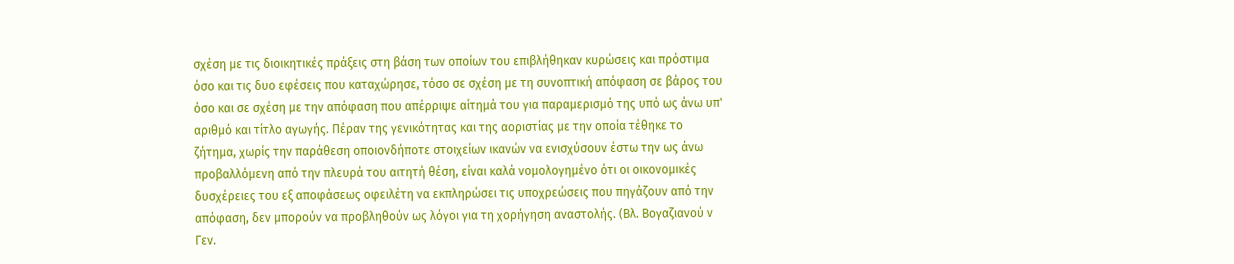σχέση με τις διοικητικές πράξεις στη βάση των οποίων του επιβλήθηκαν κυρώσεις και πρόστιμα όσο και τις δυο εφέσεις που καταχώρησε, τόσο σε σχέση με τη συνοπτική απόφαση σε βάρος του όσο και σε σχέση με την απόφαση που απέρριψε αίτημά του για παραμερισμό της υπό ως άνω υπ' αριθμό και τίτλο αγωγής. Πέραν της γενικότητας και της αοριστίας με την οποία τέθηκε το ζήτημα, χωρίς την παράθεση οποιονδήποτε στοιχείων ικανών να ενισχύσουν έστω την ως άνω προβαλλόμενη από την πλευρά του αιτητή θέση, είναι καλά νομολογημένο ότι οι οικονομικές δυσχέρειες του εξ αποφάσεως οφειλέτη να εκπληρώσει τις υποχρεώσεις που πηγάζουν από την απόφαση, δεν μπορούν να προβληθούν ως λόγοι για τη χορήγηση αναστολής. (Βλ. Βογαζιανού ν Γεν.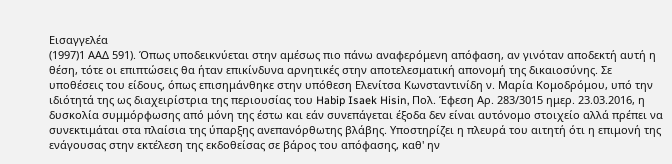Εισαγγελέα
(1997)1 ΑΑΔ 591). Όπως υποδεικνύεται στην αμέσως πιο πάνω αναφερόμενη απόφαση, αν γινόταν αποδεκτή αυτή η θέση, τότε οι επιπτώσεις θα ήταν επικίνδυνα αρνητικές στην αποτελεσματική απονομή της δικαιοσύνης. Σε υποθέσεις του είδους, όπως επισημάνθηκε στην υπόθεση Ελενίτσα Κωνσταντινίδη ν. Μαρία Κομοδρόμου, υπό την ιδιότητά της ως διαχειρίστρια της περιουσίας του Habip Isaek Hisin, Πολ. Έφεση Αρ. 283/3015 ημερ. 23.03.2016, η δυσκολία συμμόρφωσης από μόνη της έστω και εάν συνεπάγεται έξοδα δεν είναι αυτόνομο στοιχείο αλλά πρέπει να συνεκτιμάται στα πλαίσια της ύπαρξης ανεπανόρθωτης βλάβης. Υποστηρίζει η πλευρά του αιτητή ότι η επιμονή της ενάγουσας στην εκτέλεση της εκδοθείσας σε βάρος του απόφασης, καθ' ην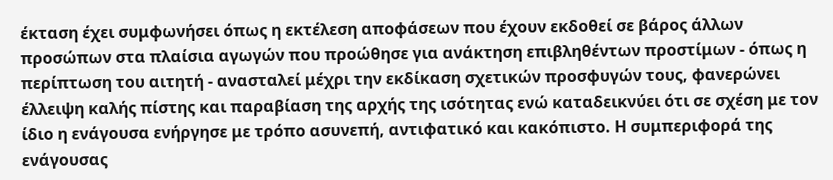έκταση έχει συμφωνήσει όπως η εκτέλεση αποφάσεων που έχουν εκδοθεί σε βάρος άλλων προσώπων στα πλαίσια αγωγών που προώθησε για ανάκτηση επιβληθέντων προστίμων - όπως η περίπτωση του αιτητή - ανασταλεί μέχρι την εκδίκαση σχετικών προσφυγών τους, φανερώνει έλλειψη καλής πίστης και παραβίαση της αρχής της ισότητας ενώ καταδεικνύει ότι σε σχέση με τον ίδιο η ενάγουσα ενήργησε με τρόπο ασυνεπή, αντιφατικό και κακόπιστο. Η συμπεριφορά της ενάγουσας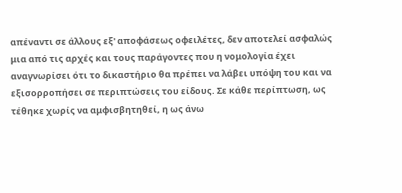απέναντι σε άλλους εξ' αποφάσεως οφειλέτες, δεν αποτελεί ασφαλώς μια από τις αρχές και τους παράγοντες που η νομολογία έχει αναγνωρίσει ότι το δικαστήριο θα πρέπει να λάβει υπόψη του και να εξισορροπήσει σε περιπτώσεις του είδους. Σε κάθε περίπτωση, ως τέθηκε χωρίς να αμφισβητηθεί, η ως άνω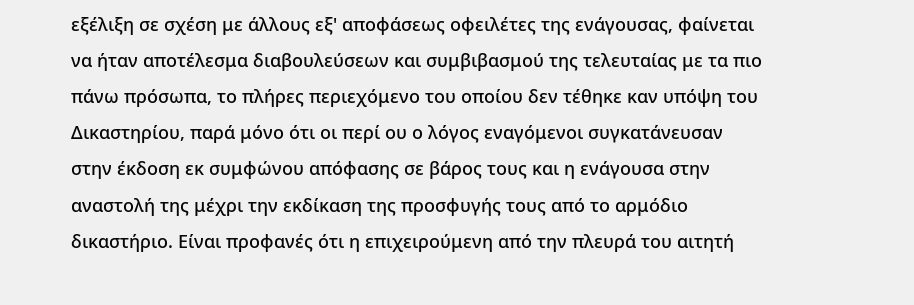εξέλιξη σε σχέση με άλλους εξ' αποφάσεως οφειλέτες της ενάγουσας, φαίνεται να ήταν αποτέλεσμα διαβουλεύσεων και συμβιβασμού της τελευταίας με τα πιο πάνω πρόσωπα, το πλήρες περιεχόμενο του οποίου δεν τέθηκε καν υπόψη του Δικαστηρίου, παρά μόνο ότι οι περί ου ο λόγος εναγόμενοι συγκατάνευσαν στην έκδοση εκ συμφώνου απόφασης σε βάρος τους και η ενάγουσα στην αναστολή της μέχρι την εκδίκαση της προσφυγής τους από το αρμόδιο δικαστήριο. Είναι προφανές ότι η επιχειρούμενη από την πλευρά του αιτητή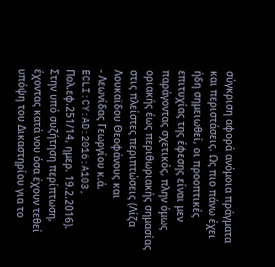σύγκριση αφορά ανόμοια πράγματα και περιστάσεις. Ως πιο πάνω έχει ήδη σημειωθεί, οι προοπτικές επιτυχίας της έφεσης είναι μεν παράγοντας σχετικός, πλην όμως οριακής έως περιθωριακής σημασίας στις πλείστες περιπτώσεις (Λίζα Λουκαϊδου Θεοφάνους και
- Λεωνίδας Γεωργίου κ.ά. ECLI:CY:AD:2016:A103, Πολ.εφ.251/14, ημερ. 19.2.2016). Στην υπό συζήτηση περίπτωση, έχοντας κατά νου όσα έχουν τεθεί υπόψη του Δικαστηρίου για το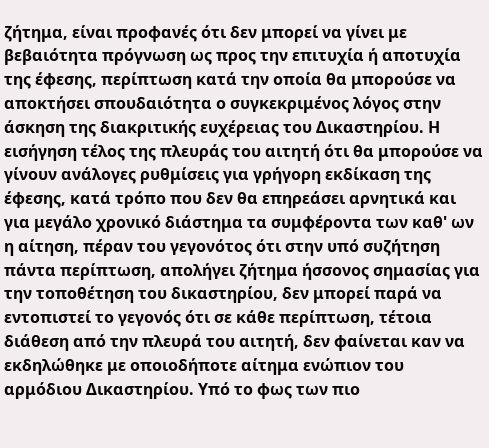ζήτημα, είναι προφανές ότι δεν μπορεί να γίνει με βεβαιότητα πρόγνωση ως προς την επιτυχία ή αποτυχία της έφεσης, περίπτωση κατά την οποία θα μπορούσε να αποκτήσει σπουδαιότητα ο συγκεκριμένος λόγος στην άσκηση της διακριτικής ευχέρειας του Δικαστηρίου. Η εισήγηση τέλος της πλευράς του αιτητή ότι θα μπορούσε να γίνουν ανάλογες ρυθμίσεις για γρήγορη εκδίκαση της έφεσης, κατά τρόπο που δεν θα επηρεάσει αρνητικά και για μεγάλο χρονικό διάστημα τα συμφέροντα των καθ' ων η αίτηση, πέραν του γεγονότος ότι στην υπό συζήτηση πάντα περίπτωση, απολήγει ζήτημα ήσσονος σημασίας για την τοποθέτηση του δικαστηρίου, δεν μπορεί παρά να εντοπιστεί το γεγονός ότι σε κάθε περίπτωση, τέτοια διάθεση από την πλευρά του αιτητή, δεν φαίνεται καν να εκδηλώθηκε με οποιοδήποτε αίτημα ενώπιον του αρμόδιου Δικαστηρίου. Υπό το φως των πιο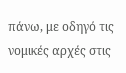πάνω, με οδηγό τις νομικές αρχές στις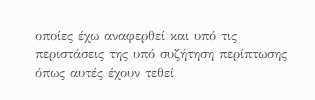οποίες έχω αναφερθεί και υπό τις περιστάσεις της υπό συζήτηση περίπτωσης όπως αυτές έχουν τεθεί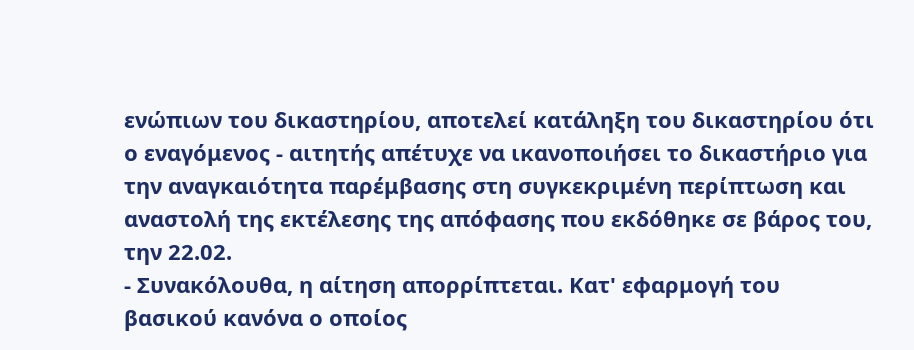ενώπιων του δικαστηρίου, αποτελεί κατάληξη του δικαστηρίου ότι ο εναγόμενος - αιτητής απέτυχε να ικανοποιήσει το δικαστήριο για την αναγκαιότητα παρέμβασης στη συγκεκριμένη περίπτωση και αναστολή της εκτέλεσης της απόφασης που εκδόθηκε σε βάρος του, την 22.02.
- Συνακόλουθα, η αίτηση απορρίπτεται. Κατ' εφαρμογή του βασικού κανόνα ο οποίος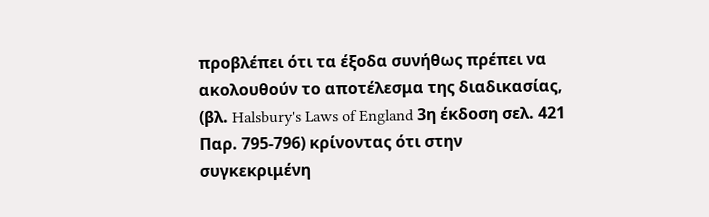προβλέπει ότι τα έξοδα συνήθως πρέπει να ακολουθούν το αποτέλεσμα της διαδικασίας, (βλ. Halsbury's Laws of England 3η έκδοση σελ. 421 Παρ. 795-796) κρίνοντας ότι στην συγκεκριμένη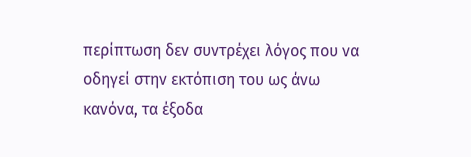περίπτωση δεν συντρέχει λόγος που να οδηγεί στην εκτόπιση του ως άνω κανόνα, τα έξοδα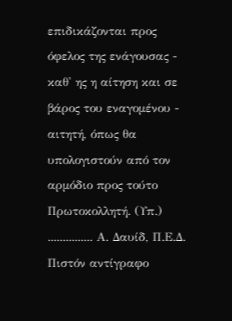επιδικάζονται προς όφελος της ενάγουσας - καθ' ης η αίτηση και σε βάρος του εναγομένου - αιτητή, όπως θα υπολογιστούν από τον αρμόδιο προς τούτο Πρωτοκολλητή. (Υπ.) ............... Α. Δαυίδ, Π.Ε.Δ. Πιστόν αντίγραφο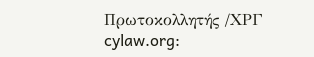Πρωτοκολλητής /ΧΡΓ cylaw.org: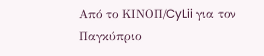Από το ΚΙΝOΠ/CyLii για τον Παγκύπριο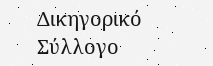Δικηγορικό Σύλλογο